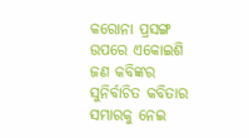କରୋନା ପ୍ରସଙ୍ଗ ଉପରେ ଏକୋଇଶି ଜଣ କବିଙ୍କର ସୁନିର୍ବାଚିତ କବିତାର ସମ୍ଭାରକୁ ନେଇ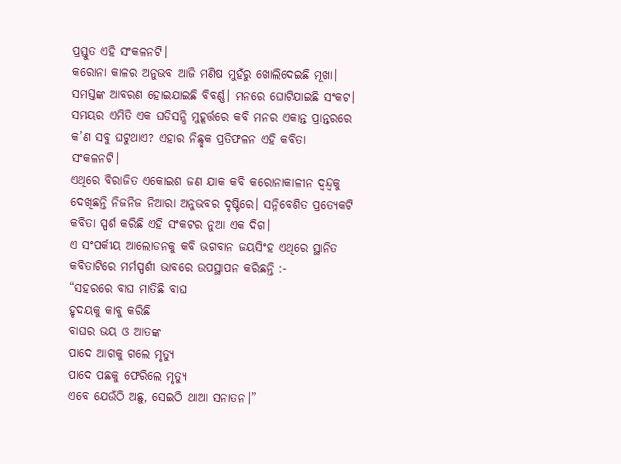ପ୍ରସ୍ତୁତ ଏହି ସଂକଳନଟି।
କରୋନା କାଳର ଅନୁଭବ ଆଜି ମଣିଷ ମୁହଁରୁ ଖୋଲିଦେଇଛି ମୂଖା। ସମସ୍ତଙ୍କ ଆବରଣ ହୋଇଯାଇଛି ବିବର୍ଣ୍ଣ। ମନରେ ଘୋଟିଯାଇଛି ସଂକଟ। ସମୟର ଏମିତି ଏକ ଘଡିସନ୍ଧି ମୁହୂର୍ତ୍ତରେ କବି ମନର ଏକାନ୍ତ ପ୍ରାନ୍ତରରେ କ’ଣ ସବୁ ଘଟୁଥାଏ? ଏହାର ନିଛ୍ଛକ ପ୍ରତିଫଳନ ଏହି କବିତା ସଂକଳନଟି।
ଏଥିରେ ବିରାଜିତ ଏକୋଇଶ ଜଣ ଯାକ କବି କରୋନାକାଳୀନ ଦ୍ବନ୍ଦ୍ବକୁ ଦେଖିଛନ୍ତି ନିଜନିଜ ନିଆରା ଅନୁଭବର ଦୃଷ୍ଟିରେ। ସନ୍ନିବେଶିତ ପ୍ରତ୍ୟେକଟି କବିତା ସ୍ପର୍ଶ କରିଛି ଏହି ସଂକଟର ନୁଆ ଏକ ଦିଗ।
ଏ ସଂପର୍କୀୟ ଆଲୋଡନକୁ କବି ଭଗବାନ ଜୟସିଂହ ଏଥିରେ ସ୍ଥାନିତ କବିତାଟିରେ ମର୍ମସ୍ପର୍ଶୀ ଭାବରେ ଉପସ୍ଥାପନ କରିଛନ୍ତି :-
“ସହରରେ ବାଘ ମାତିଛି ବାଘ
ହୃଦୟକୁ କାବୁ କରିଛି
ବାଘର ଭୟ ଓ ଆତଙ୍କ
ପାଦେ ଆଗକୁ ଗଲେ ମୃତ୍ୟୁ
ପାଦେ ପଛକୁ ଫେରିଲେ ମୃତ୍ୟୁ
ଏବେ ଯେଉଁଠି ଅଛୁ, ସେଇଠି ଥାଆ ସନାତନ।”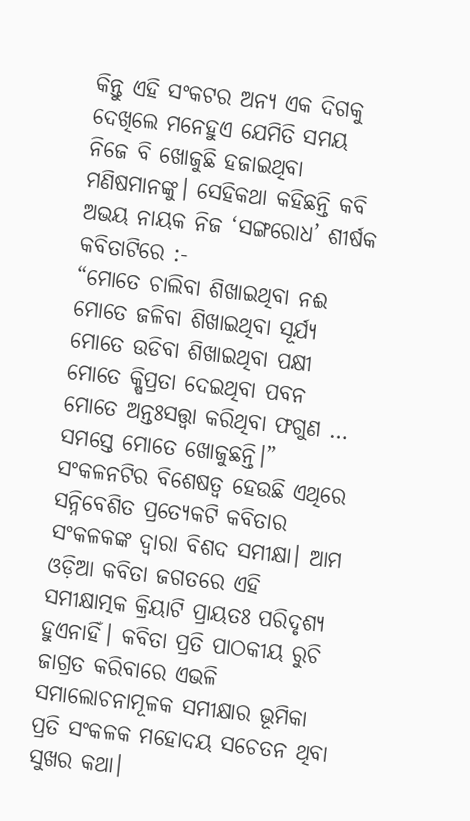କିନ୍ତୁ ଏହି ସଂକଟର ଅନ୍ୟ ଏକ ଦିଗକୁ ଦେଖିଲେ ମନେହୁଏ ଯେମିତି ସମୟ ନିଜେ ବି ଖୋଜୁଛି ହଜାଇଥିବା ମଣିଷମାନଙ୍କୁ। ସେହିକଥା କହିଛନ୍ତି କବି ଅଭୟ ନାୟକ ନିଜ ‘ସଙ୍ଗରୋଧ’ ଶୀର୍ଷକ କବିତାଟିରେ :-
“ମୋତେ ଚାଲିବା ଶିଖାଇଥିବା ନଈ
ମୋତେ ଜଳିବା ଶିଖାଇଥିବା ସୂର୍ଯ୍ୟ
ମୋତେ ଉଡିବା ଶିଖାଇଥିବା ପକ୍ଷୀ
ମୋତେ କ୍ଷିପ୍ରତା ଦେଇଥିବା ପବନ
ମୋତେ ଅନ୍ତଃସତ୍ତ୍ବା କରିଥିବା ଫଗୁଣ …
ସମସ୍ତେ ମୋତେ ଖୋଜୁଛନ୍ତି।”
ସଂକଳନଟିର ବିଶେଷତ୍ବ ହେଉଛି ଏଥିରେ ସନ୍ନିବେଶିତ ପ୍ରତ୍ୟେକଟି କବିତାର ସଂକଳକଙ୍କ ଦ୍ବାରା ବିଶଦ ସମୀକ୍ଷା। ଆମ ଓଡ଼ିଆ କବିତା ଜଗତରେ ଏହି ସମୀକ୍ଷାତ୍ମକ କ୍ରିୟାଟି ପ୍ରାୟତଃ ପରିଦୃଶ୍ୟ ହୁଏନାହିଁ। କବିତା ପ୍ରତି ପାଠକୀୟ ରୁଚି ଜାଗ୍ରତ କରିବାରେ ଏଭଳି ସମାଲୋଚନାମୂଳକ ସମୀକ୍ଷାର ଭୂମିକା ପ୍ରତି ସଂକଳକ ମହୋଦୟ ସଚେତନ ଥିବା ସୁଖର କଥା।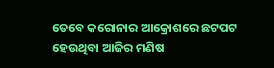ତେବେ କରୋନାର ଆକ୍ରୋଶରେ ଛଟପଟ ହେଉଥିବା ଆଜିର ମଣିଷ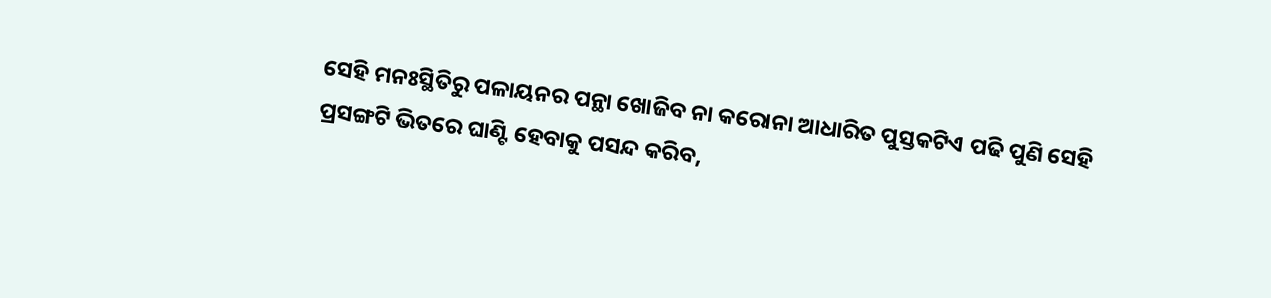ସେହି ମନଃସ୍ଥିତିରୁ ପଳାୟନର ପନ୍ଥା ଖୋଜିବ ନା କରୋନା ଆଧାରିତ ପୁସ୍ତକଟିଏ ପଢି ପୁଣି ସେହି ପ୍ରସଙ୍ଗଟି ଭିତରେ ଘାଣ୍ଟି ହେବାକୁ ପସନ୍ଦ କରିବ,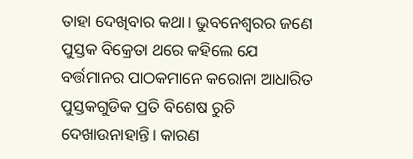ତାହା ଦେଖିବାର କଥା। ଭୁବନେଶ୍ବରର ଜଣେ ପୁସ୍ତକ ବିକ୍ରେତା ଥରେ କହିଲେ ଯେ ବର୍ତ୍ତମାନର ପାଠକମାନେ କରୋନା ଆଧାରିତ ପୁସ୍ତକଗୁଡିକ ପ୍ରତି ବିଶେଷ ରୁଚି ଦେଖାଉନାହାନ୍ତି। କାରଣ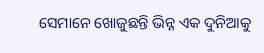ସେମାନେ ଖୋଜୁଛନ୍ତି ଭିନ୍ନ ଏକ ଦୁନିଆକୁ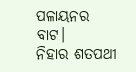ପଳାୟନର ବାଟ।
ନିହାର ଶତପଥୀ